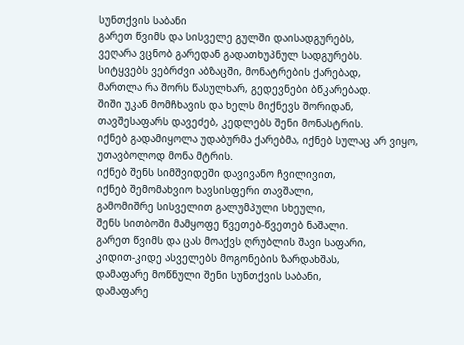სუნთქვის საბანი
გარეთ წვიმს და სისველე გულში დაისადგურებს,
ვეღარა ვცნობ გარედან გადათხუპნულ სადგურებს.
სიტყვებს ვებრძვი აბზაცში, მონატრების ქარებად,
მართლა რა შორს წასულხარ, გედევნები ბწკარებად.
შიში უკან მომჩხავის და ხელს მიქნევს შორიდან,
თავშესაფარს დავეძებ, კედლებს შენი მონასტრის.
იქნებ გადამიყოლა უდაბურმა ქარებმა, იქნებ სულაც არ ვიყო,
უთავბოლოდ მონა მტრის.
იქნებ შენს სიმშვიდეში დავივანო ჩვილივით,
იქნებ შემომახვიო ხავსისფერი თავშალი,
გამომიშრე სისველით გალუმპული სხეული,
შენს სითბოში მამყოფე წვეთებ-წვეთებ ნაშალი.
გარეთ წვიმს და ცას მოაქვს ღრუბლის შავი საფარი,
კიდით-კიდე ასველებს მოგონების ზარდახშას,
დამაფარე მოწნული შენი სუნთქვის საბანი,
დამაფარე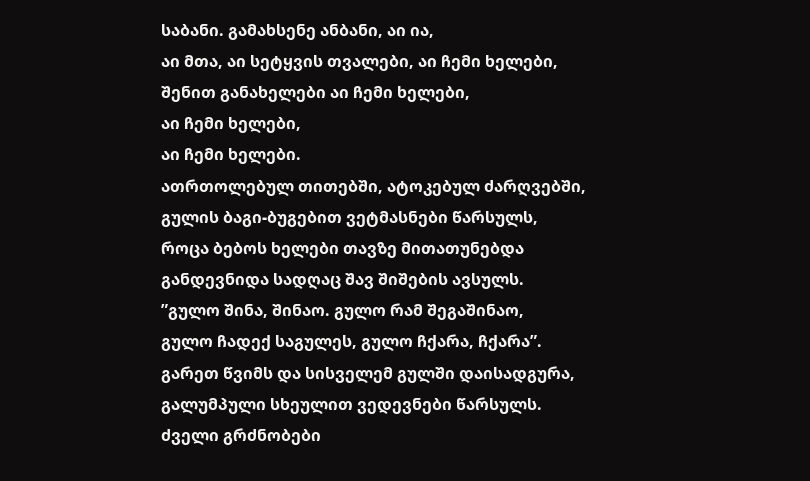საბანი. გამახსენე ანბანი, აი ია,
აი მთა, აი სეტყვის თვალები, აი ჩემი ხელები,
შენით განახელები აი ჩემი ხელები,
აი ჩემი ხელები,
აი ჩემი ხელები.
ათრთოლებულ თითებში, ატოკებულ ძარღვებში,
გულის ბაგი-ბუგებით ვეტმასნები წარსულს,
როცა ბებოს ხელები თავზე მითათუნებდა
განდევნიდა სადღაც შავ შიშების ავსულს.
”გულო შინა, შინაო. გულო რამ შეგაშინაო,
გულო ჩადექ საგულეს, გულო ჩქარა, ჩქარა”.
გარეთ წვიმს და სისველემ გულში დაისადგურა,
გალუმპული სხეულით ვედევნები წარსულს.
ძველი გრძნობები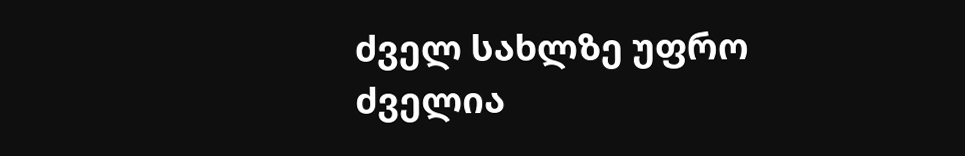ძველ სახლზე უფრო ძველია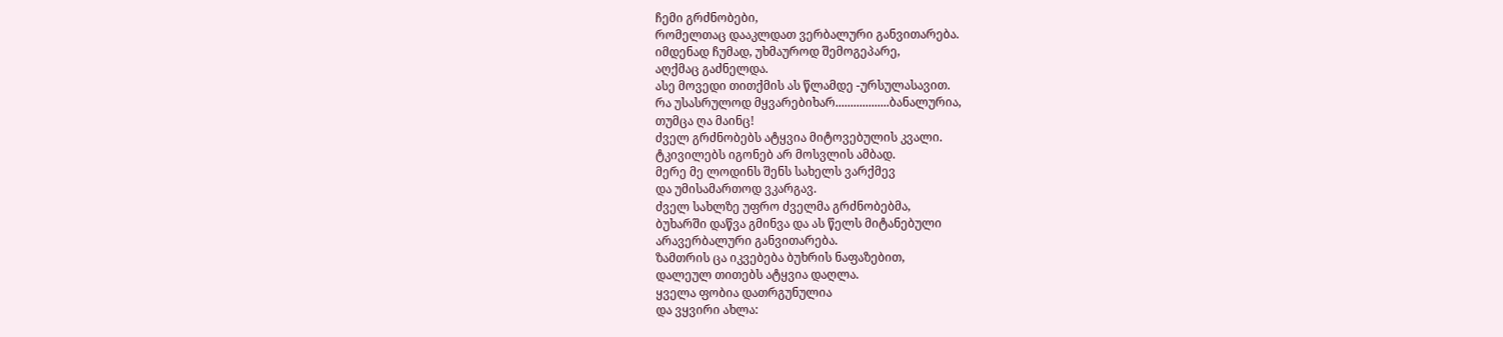ჩემი გრძნობები,
რომელთაც დააკლდათ ვერბალური განვითარება.
იმდენად ჩუმად, უხმაუროდ შემოგეპარე,
აღქმაც გაძნელდა.
ასე მოვედი თითქმის ას წლამდე -ურსულასავით.
რა უსასრულოდ მყვარებიხარ..................ბანალურია,
თუმცა ღა მაინც!
ძველ გრძნობებს ატყვია მიტოვებულის კვალი.
ტკივილებს იგონებ არ მოსვლის ამბად.
მერე მე ლოდინს შენს სახელს ვარქმევ
და უმისამართოდ ვკარგავ.
ძველ სახლზე უფრო ძველმა გრძნობებმა,
ბუხარში დაწვა გმინვა და ას წელს მიტანებული
არავერბალური განვითარება.
ზამთრის ცა იკვებება ბუხრის ნაფაზებით,
დალეულ თითებს ატყვია დაღლა.
ყველა ფობია დათრგუნულია
და ვყვირი ახლა: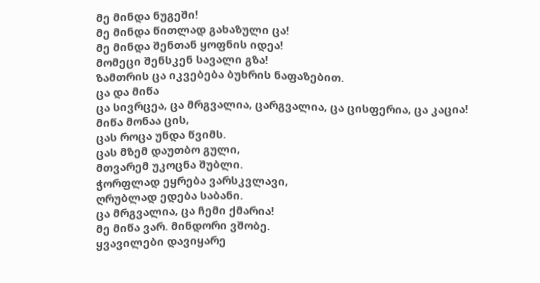მე მინდა ნუგეში!
მე მინდა წითლად გახაზული ცა!
მე მინდა შენთან ყოფნის იდეა!
მომეცი შენსკენ სავალი გზა!
ზამთრის ცა იკვებება ბუხრის ნაფაზებით.
ცა და მიწა
ცა სივრცეა, ცა მრგვალია, ცარგვალია, ცა ცისფერია, ცა კაცია!
მიწა მონაა ცის,
ცას როცა უნდა წვიმს.
ცას მზემ დაუთბო გული,
მთვარემ უკოცნა შუბლი.
ჭორფლად ეყრება ვარსკვლავი,
ღრუბლად ედება საბანი.
ცა მრგვალია, ცა ჩემი ქმარია!
მე მიწა ვარ. მინდორი ვშობე.
ყვავილები დავიყარე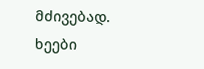მძივებად.
ხეები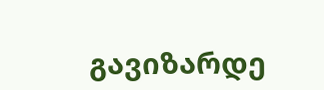გავიზარდე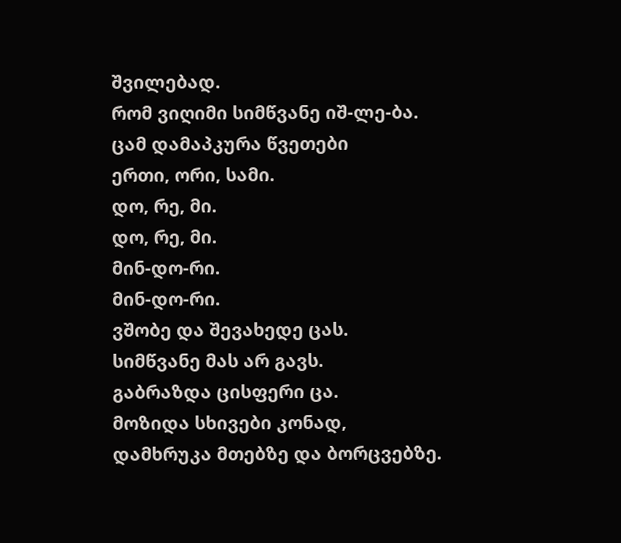შვილებად.
რომ ვიღიმი სიმწვანე იშ-ლე-ბა.
ცამ დამაპკურა წვეთები
ერთი, ორი, სამი.
დო, რე, მი.
დო, რე, მი.
მინ-დო-რი.
მინ-დო-რი.
ვშობე და შევახედე ცას.
სიმწვანე მას არ გავს.
გაბრაზდა ცისფერი ცა.
მოზიდა სხივები კონად,
დამხრუკა მთებზე და ბორცვებზე.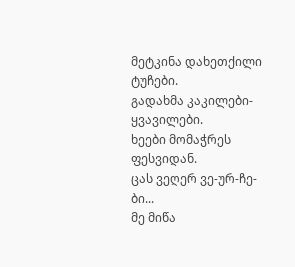მეტკინა დახეთქილი ტუჩები.
გადახმა კაკილები-ყვავილები.
ხეები მომაჭრეს ფესვიდან.
ცას ვეღერ ვე-ურ-ჩე-ბი...
მე მიწა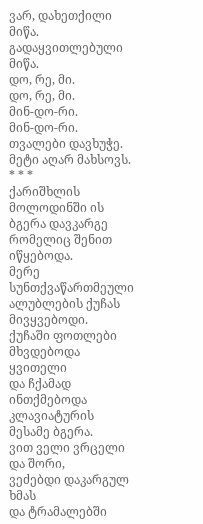ვარ, დახეთქილი მიწა.
გადაყვითლებული მიწა.
დო, რე, მი.
დო, რე, მი.
მინ-დო-რი.
მინ-დო-რი.
თვალები დავხუჭე.
მეტი აღარ მახსოვს.
* * *
ქარიშხლის მოლოდინში ის ბგერა დავკარგე
რომელიც შენით იწყებოდა.
მერე სუნთქვაწართმეული ალუბლების ქუჩას მივყვებოდი.
ქუჩაში ფოთლები მხვდებოდა ყვითელი
და ჩქამად ინთქმებოდა კლავიატურის მესამე ბგერა.
ვით ველი ვრცელი და შორი,
ვეძებდი დაკარგულ ხმას
და ტრამალებში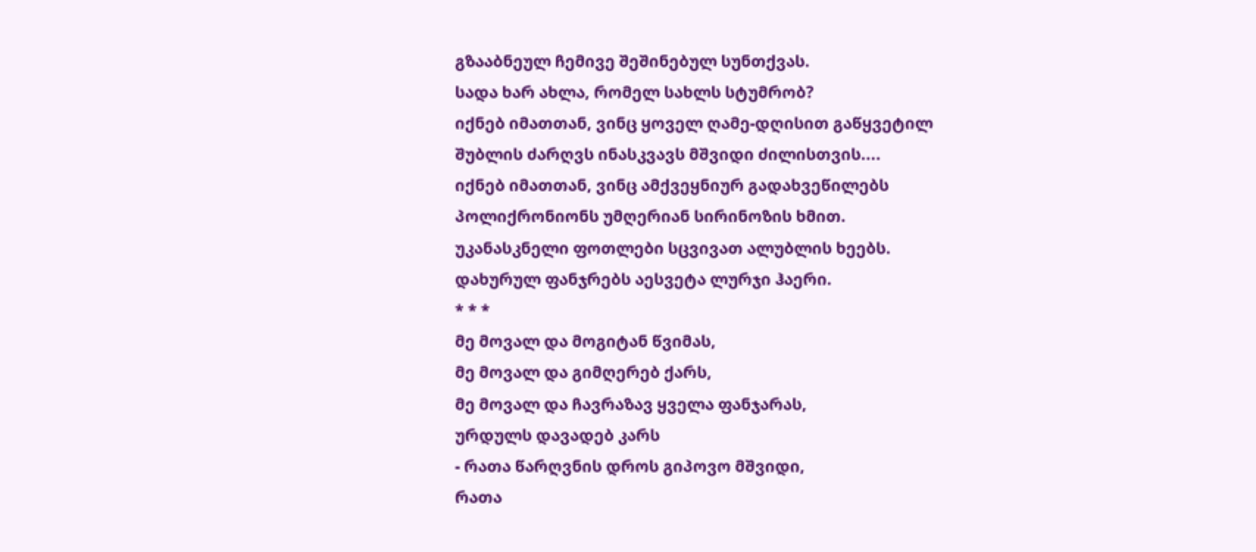გზააბნეულ ჩემივე შეშინებულ სუნთქვას.
სადა ხარ ახლა, რომელ სახლს სტუმრობ?
იქნებ იმათთან, ვინც ყოველ ღამე-დღისით გაწყვეტილ
შუბლის ძარღვს ინასკვავს მშვიდი ძილისთვის....
იქნებ იმათთან, ვინც ამქვეყნიურ გადახვეწილებს
პოლიქრონიონს უმღერიან სირინოზის ხმით.
უკანასკნელი ფოთლები სცვივათ ალუბლის ხეებს.
დახურულ ფანჯრებს აესვეტა ლურჯი ჰაერი.
* * *
მე მოვალ და მოგიტან წვიმას,
მე მოვალ და გიმღერებ ქარს,
მე მოვალ და ჩავრაზავ ყველა ფანჯარას,
ურდულს დავადებ კარს
- რათა წარღვნის დროს გიპოვო მშვიდი,
რათა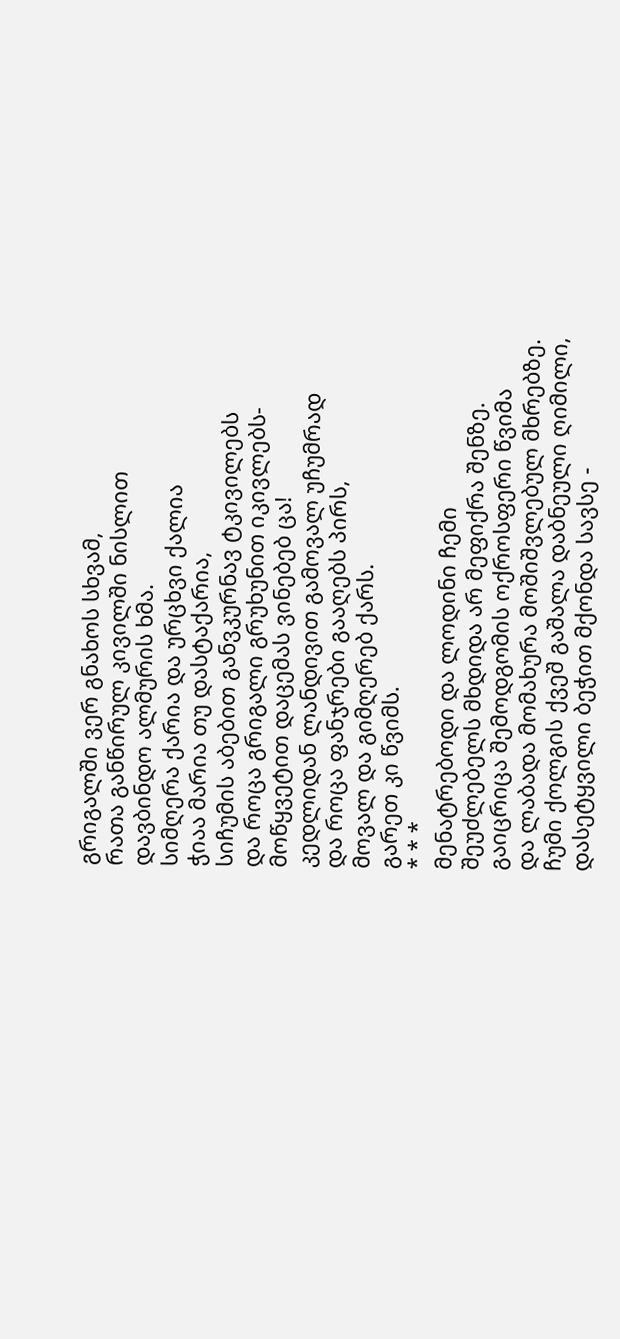გრიგალში ვერ გნახოს სხვამ,
რათა განწირულ კივილში ნისლით
დავბინდო ალმურის ხმა.
სიმღერა ქარია და ურცხვი ქალია
ჭიაა მარია თუ დასტაქარია,
სიჩუმის აბებით განვკურნავ ტკივილებს
და როცა გრიგალი გრუხუნით იკივლებს-
მოწყვეტით დაცემას ვინებებ ცა!
კედლიდან ლანდივით გამოვალ უჩუმრად
და როცა ფანჯრები გააღებს პირს,
მოვალ და გიმღერებ ქარს.
გარეთ კი წვიმს.
* * *
მენატრებოდი და ლოდინი ჩემი
შეუძლებელს მხდიდა არ მეფიქრა შენზე.
გაიცრიცა შემოდგომის ოქროსფერი წვიმა
და ლაბადა მომახურა მოშიშვლებულ მხრებზე.
ჩუმი ქოლგის ქვეშ გაშალა დაბნეული ღიმილი,
დასეტყვილი ბეჭით მქონდა სავსე -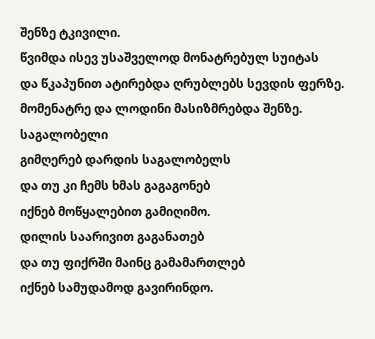შენზე ტკივილი.
წვიმდა ისევ უსაშველოდ მონატრებულ სუიტას
და წკაპუნით ატირებდა ღრუბლებს სევდის ფერზე.
მომენატრე და ლოდინი მასიზმრებდა შენზე.
საგალობელი
გიმღერებ დარდის საგალობელს
და თუ კი ჩემს ხმას გაგაგონებ
იქნებ მოწყალებით გამიღიმო.
დილის საარივით გაგანათებ
და თუ ფიქრში მაინც გამამართლებ
იქნებ სამუდამოდ გავირინდო.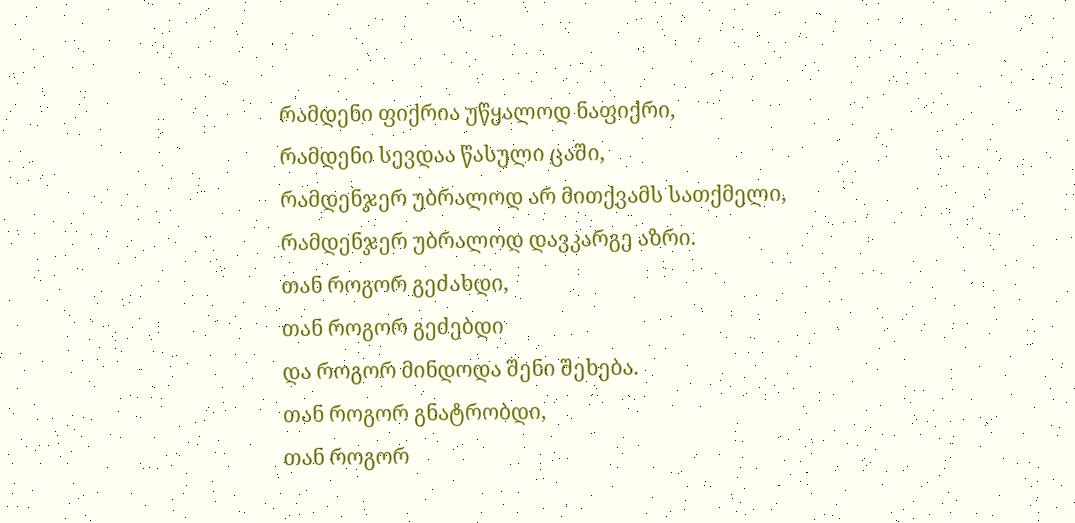რამდენი ფიქრია უწყალოდ ნაფიქრი,
რამდენი სევდაა წასული ცაში,
რამდენჯერ უბრალოდ არ მითქვამს სათქმელი,
რამდენჯერ უბრალოდ დავკარგე აზრი.
თან როგორ გეძახდი,
თან როგორ გეძებდი
და როგორ მინდოდა შენი შეხება.
თან როგორ გნატრობდი,
თან როგორ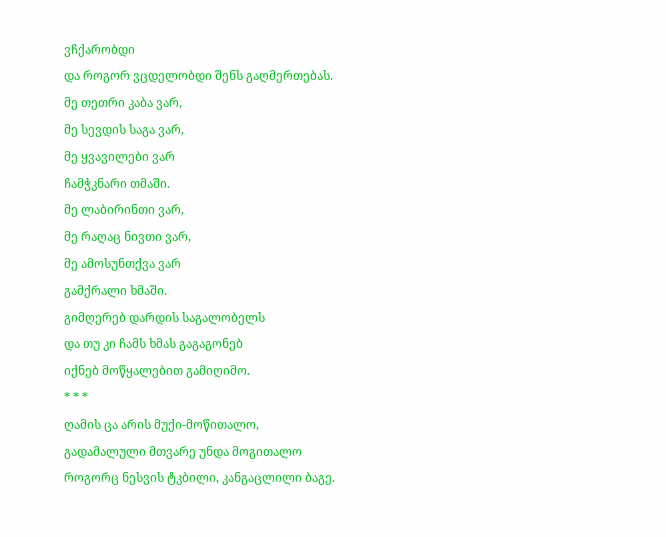ვჩქარობდი
და როგორ ვცდელობდი შენს გაღმერთებას.
მე თეთრი კაბა ვარ,
მე სევდის საგა ვარ,
მე ყვავილები ვარ
ჩამჭკნარი თმაში.
მე ლაბირინთი ვარ,
მე რაღაც ნივთი ვარ,
მე ამოსუნთქვა ვარ
გამქრალი ხმაში.
გიმღერებ დარდის საგალობელს
და თუ კი ჩამს ხმას გაგაგონებ
იქნებ მოწყალებით გამიღიმო.
* * *
ღამის ცა არის მუქი-მოწითალო,
გადამალული მთვარე უნდა მოგითალო
როგორც ნესვის ტკბილი, კანგაცლილი ბაგე.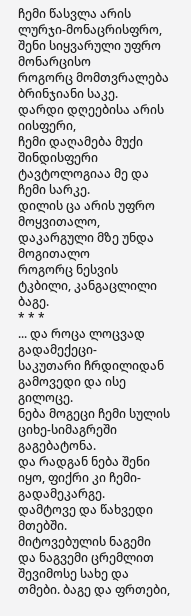ჩემი წასვლა არის ლურჯი-მონაცრისფრო,
შენი სიყვარული უფრო მონარცისო
როგორც მომთვრალება ბრინჯიანი საკე.
დარდი დღეებისა არის იისფერი,
ჩემი დაღამება მუქი შინდისფერი
ტავტოლოგიაა მე და ჩემი სარკე.
დილის ცა არის უფრო მოყვითალო,
დაკარგული მზე უნდა მოგითალო
როგორც ნესვის ტკბილი, კანგაცლილი ბაგე.
* * *
... და როცა ლოცვად გადამექეცი-
საკუთარი ჩრდილიდან გამოვედი და ისე გილოცე.
ნება მოგეცი ჩემი სულის ციხე-სიმაგრეში გაგებატონა.
და რადგან ნება შენი იყო, ფიქრი კი ჩემი-გადამეკარგე.
დამტოვე და წახვედი მთებში.
მიტოვებულის ნაგემი და ნაგვემი ცრემლით
შევიმოსე სახე და თმები. ბაგე და ფრთები,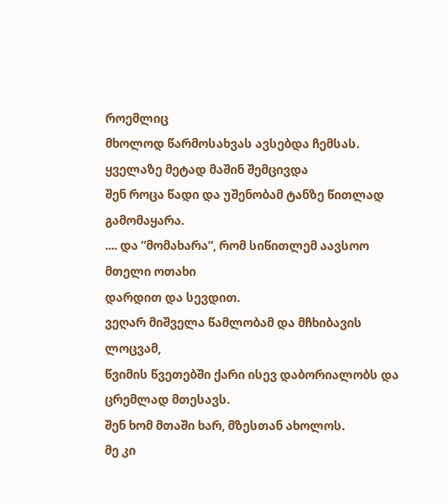როემლიც
მხოლოდ წარმოსახვას ავსებდა ჩემსას.
ყველაზე მეტად მაშინ შემცივდა
შენ როცა წადი და უშენობამ ტანზე წითლად
გამომაყარა.
.... და ”მომახარა”, რომ სიწითლემ აავსოო მთელი ოთახი
დარდით და სევდით.
ვეღარ მიშველა წამლობამ და მჩხიბავის ლოცვამ,
წვიმის წვეთებში ქარი ისევ დაბორიალობს და ცრემლად მთესავს.
შენ ხომ მთაში ხარ, მზესთან ახოლოს.
მე კი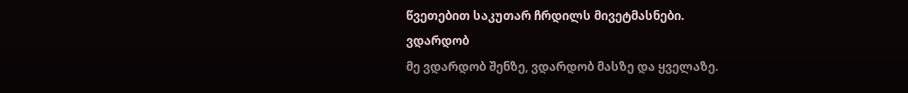წვეთებით საკუთარ ჩრდილს მივეტმასნები.
ვდარდობ
მე ვდარდობ შენზე, ვდარდობ მასზე და ყველაზე.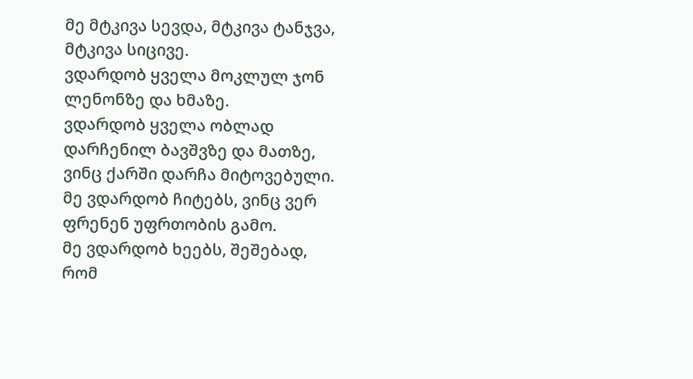მე მტკივა სევდა, მტკივა ტანჯვა, მტკივა სიცივე.
ვდარდობ ყველა მოკლულ ჯონ ლენონზე და ხმაზე.
ვდარდობ ყველა ობლად დარჩენილ ბავშვზე და მათზე,
ვინც ქარში დარჩა მიტოვებული.
მე ვდარდობ ჩიტებს, ვინც ვერ ფრენენ უფრთობის გამო.
მე ვდარდობ ხეებს, შეშებად, რომ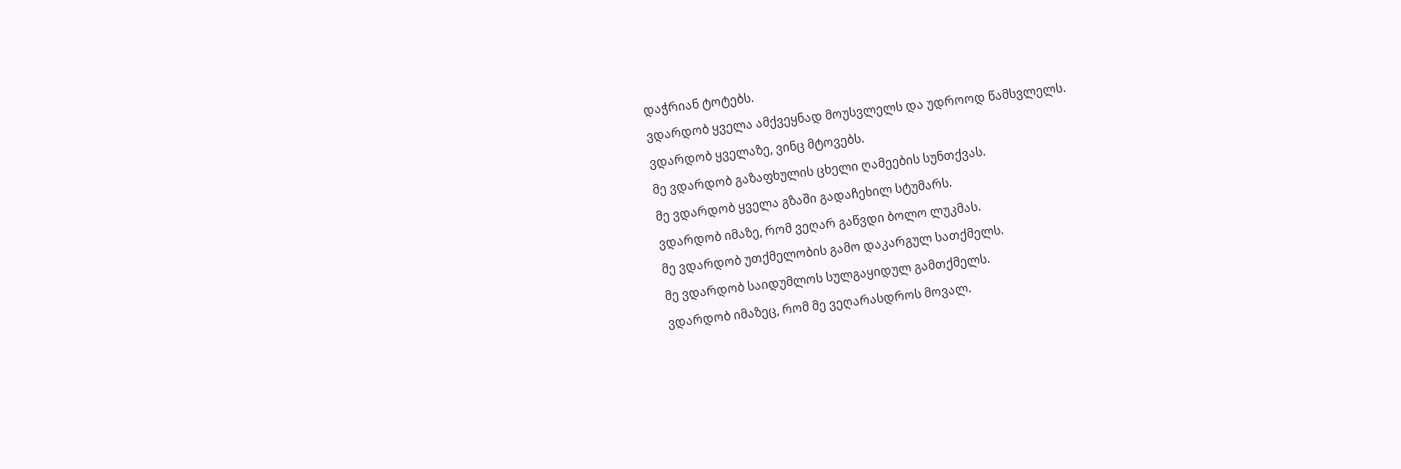დაჭრიან ტოტებს.
ვდარდობ ყველა ამქვეყნად მოუსვლელს და უდროოდ წამსვლელს.
ვდარდობ ყველაზე, ვინც მტოვებს.
მე ვდარდობ გაზაფხულის ცხელი ღამეების სუნთქვას.
მე ვდარდობ ყველა გზაში გადაჩეხილ სტუმარს.
ვდარდობ იმაზე, რომ ვეღარ გაწვდი ბოლო ლუკმას.
მე ვდარდობ უთქმელობის გამო დაკარგულ სათქმელს.
მე ვდარდობ საიდუმლოს სულგაყიდულ გამთქმელს.
ვდარდობ იმაზეც, რომ მე ვეღარასდროს მოვალ.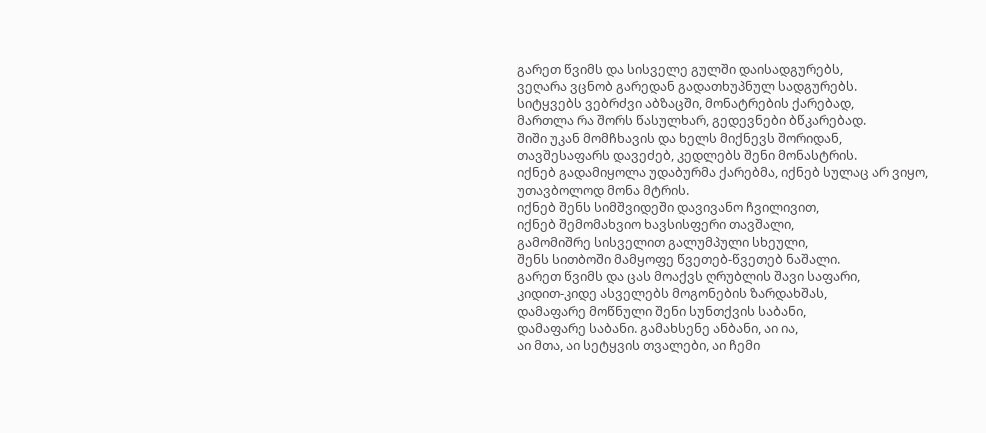გარეთ წვიმს და სისველე გულში დაისადგურებს,
ვეღარა ვცნობ გარედან გადათხუპნულ სადგურებს.
სიტყვებს ვებრძვი აბზაცში, მონატრების ქარებად,
მართლა რა შორს წასულხარ, გედევნები ბწკარებად.
შიში უკან მომჩხავის და ხელს მიქნევს შორიდან,
თავშესაფარს დავეძებ, კედლებს შენი მონასტრის.
იქნებ გადამიყოლა უდაბურმა ქარებმა, იქნებ სულაც არ ვიყო,
უთავბოლოდ მონა მტრის.
იქნებ შენს სიმშვიდეში დავივანო ჩვილივით,
იქნებ შემომახვიო ხავსისფერი თავშალი,
გამომიშრე სისველით გალუმპული სხეული,
შენს სითბოში მამყოფე წვეთებ-წვეთებ ნაშალი.
გარეთ წვიმს და ცას მოაქვს ღრუბლის შავი საფარი,
კიდით-კიდე ასველებს მოგონების ზარდახშას,
დამაფარე მოწნული შენი სუნთქვის საბანი,
დამაფარე საბანი. გამახსენე ანბანი, აი ია,
აი მთა, აი სეტყვის თვალები, აი ჩემი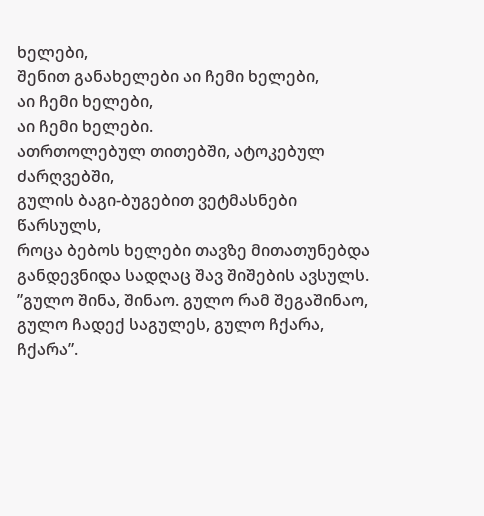ხელები,
შენით განახელები აი ჩემი ხელები,
აი ჩემი ხელები,
აი ჩემი ხელები.
ათრთოლებულ თითებში, ატოკებულ ძარღვებში,
გულის ბაგი-ბუგებით ვეტმასნები წარსულს,
როცა ბებოს ხელები თავზე მითათუნებდა
განდევნიდა სადღაც შავ შიშების ავსულს.
”გულო შინა, შინაო. გულო რამ შეგაშინაო,
გულო ჩადექ საგულეს, გულო ჩქარა, ჩქარა”.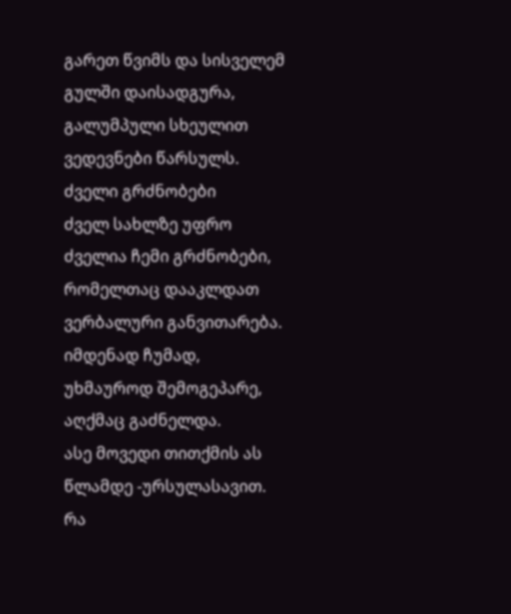გარეთ წვიმს და სისველემ გულში დაისადგურა,
გალუმპული სხეულით ვედევნები წარსულს.
ძველი გრძნობები
ძველ სახლზე უფრო ძველია ჩემი გრძნობები,
რომელთაც დააკლდათ ვერბალური განვითარება.
იმდენად ჩუმად, უხმაუროდ შემოგეპარე,
აღქმაც გაძნელდა.
ასე მოვედი თითქმის ას წლამდე -ურსულასავით.
რა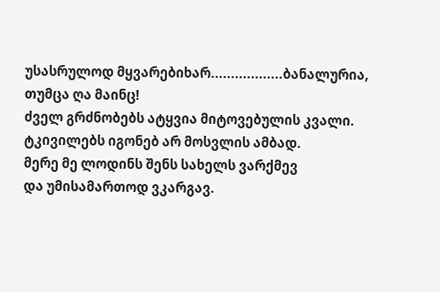უსასრულოდ მყვარებიხარ..................ბანალურია,
თუმცა ღა მაინც!
ძველ გრძნობებს ატყვია მიტოვებულის კვალი.
ტკივილებს იგონებ არ მოსვლის ამბად.
მერე მე ლოდინს შენს სახელს ვარქმევ
და უმისამართოდ ვკარგავ.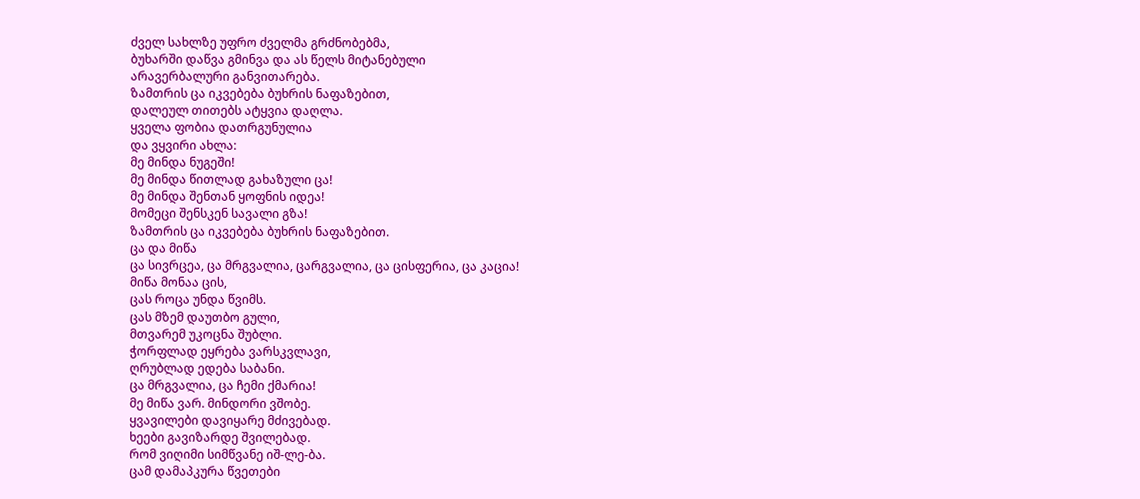ძველ სახლზე უფრო ძველმა გრძნობებმა,
ბუხარში დაწვა გმინვა და ას წელს მიტანებული
არავერბალური განვითარება.
ზამთრის ცა იკვებება ბუხრის ნაფაზებით,
დალეულ თითებს ატყვია დაღლა.
ყველა ფობია დათრგუნულია
და ვყვირი ახლა:
მე მინდა ნუგეში!
მე მინდა წითლად გახაზული ცა!
მე მინდა შენთან ყოფნის იდეა!
მომეცი შენსკენ სავალი გზა!
ზამთრის ცა იკვებება ბუხრის ნაფაზებით.
ცა და მიწა
ცა სივრცეა, ცა მრგვალია, ცარგვალია, ცა ცისფერია, ცა კაცია!
მიწა მონაა ცის,
ცას როცა უნდა წვიმს.
ცას მზემ დაუთბო გული,
მთვარემ უკოცნა შუბლი.
ჭორფლად ეყრება ვარსკვლავი,
ღრუბლად ედება საბანი.
ცა მრგვალია, ცა ჩემი ქმარია!
მე მიწა ვარ. მინდორი ვშობე.
ყვავილები დავიყარე მძივებად.
ხეები გავიზარდე შვილებად.
რომ ვიღიმი სიმწვანე იშ-ლე-ბა.
ცამ დამაპკურა წვეთები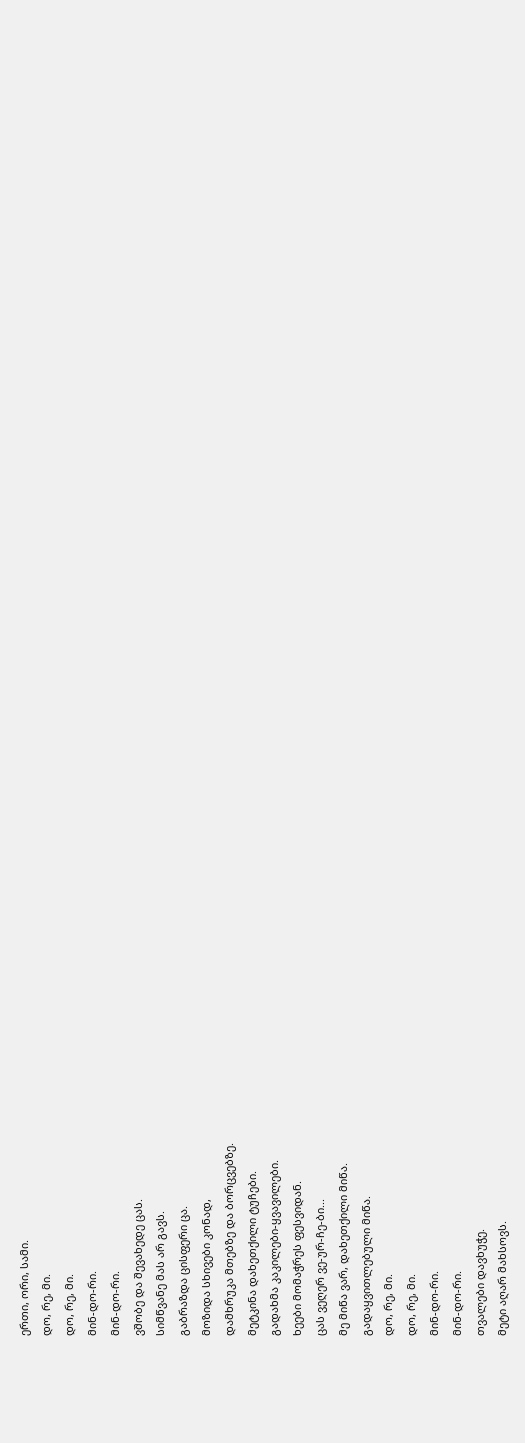ერთი, ორი, სამი.
დო, რე, მი.
დო, რე, მი.
მინ-დო-რი.
მინ-დო-რი.
ვშობე და შევახედე ცას.
სიმწვანე მას არ გავს.
გაბრაზდა ცისფერი ცა.
მოზიდა სხივები კონად,
დამხრუკა მთებზე და ბორცვებზე.
მეტკინა დახეთქილი ტუჩები.
გადახმა კაკილები-ყვავილები.
ხეები მომაჭრეს ფესვიდან.
ცას ვეღერ ვე-ურ-ჩე-ბი...
მე მიწა ვარ, დახეთქილი მიწა.
გადაყვითლებული მიწა.
დო, რე, მი.
დო, რე, მი.
მინ-დო-რი.
მინ-დო-რი.
თვალები დავხუჭე.
მეტი აღარ მახსოვს.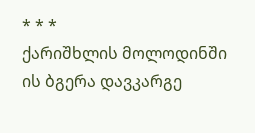* * *
ქარიშხლის მოლოდინში ის ბგერა დავკარგე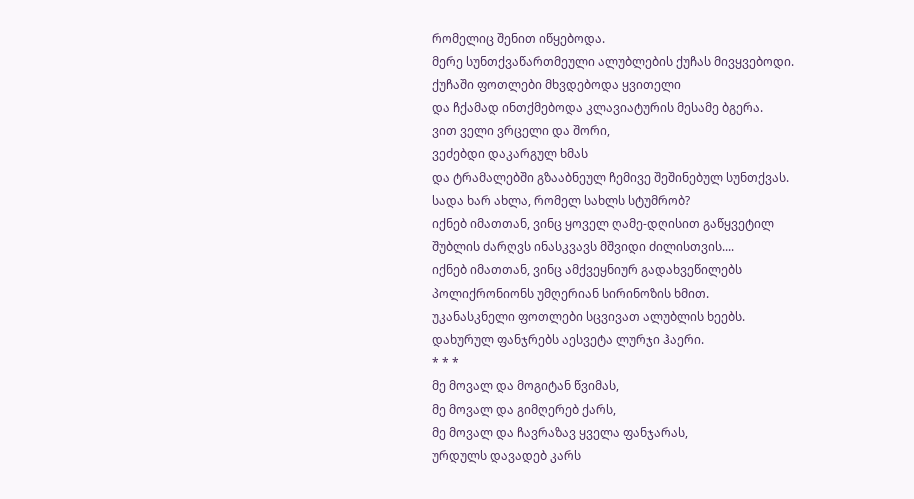რომელიც შენით იწყებოდა.
მერე სუნთქვაწართმეული ალუბლების ქუჩას მივყვებოდი.
ქუჩაში ფოთლები მხვდებოდა ყვითელი
და ჩქამად ინთქმებოდა კლავიატურის მესამე ბგერა.
ვით ველი ვრცელი და შორი,
ვეძებდი დაკარგულ ხმას
და ტრამალებში გზააბნეულ ჩემივე შეშინებულ სუნთქვას.
სადა ხარ ახლა, რომელ სახლს სტუმრობ?
იქნებ იმათთან, ვინც ყოველ ღამე-დღისით გაწყვეტილ
შუბლის ძარღვს ინასკვავს მშვიდი ძილისთვის....
იქნებ იმათთან, ვინც ამქვეყნიურ გადახვეწილებს
პოლიქრონიონს უმღერიან სირინოზის ხმით.
უკანასკნელი ფოთლები სცვივათ ალუბლის ხეებს.
დახურულ ფანჯრებს აესვეტა ლურჯი ჰაერი.
* * *
მე მოვალ და მოგიტან წვიმას,
მე მოვალ და გიმღერებ ქარს,
მე მოვალ და ჩავრაზავ ყველა ფანჯარას,
ურდულს დავადებ კარს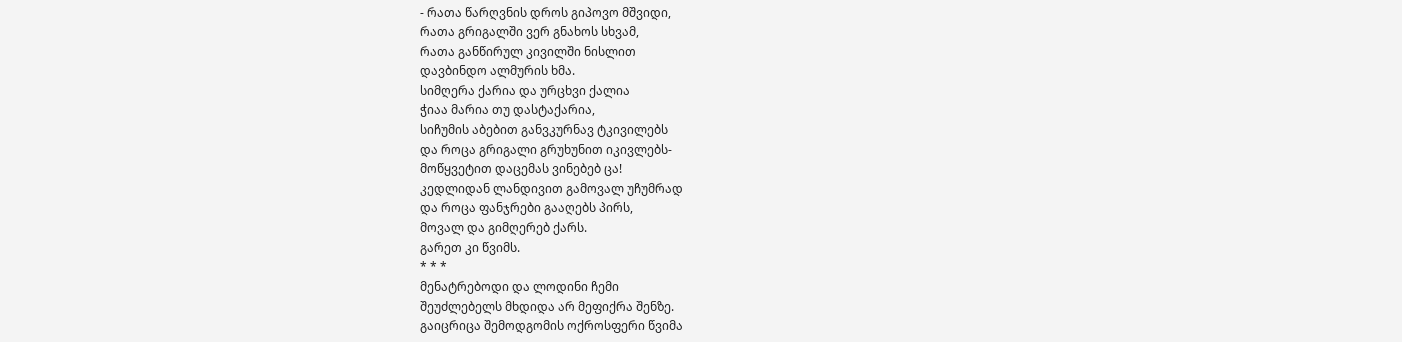- რათა წარღვნის დროს გიპოვო მშვიდი,
რათა გრიგალში ვერ გნახოს სხვამ,
რათა განწირულ კივილში ნისლით
დავბინდო ალმურის ხმა.
სიმღერა ქარია და ურცხვი ქალია
ჭიაა მარია თუ დასტაქარია,
სიჩუმის აბებით განვკურნავ ტკივილებს
და როცა გრიგალი გრუხუნით იკივლებს-
მოწყვეტით დაცემას ვინებებ ცა!
კედლიდან ლანდივით გამოვალ უჩუმრად
და როცა ფანჯრები გააღებს პირს,
მოვალ და გიმღერებ ქარს.
გარეთ კი წვიმს.
* * *
მენატრებოდი და ლოდინი ჩემი
შეუძლებელს მხდიდა არ მეფიქრა შენზე.
გაიცრიცა შემოდგომის ოქროსფერი წვიმა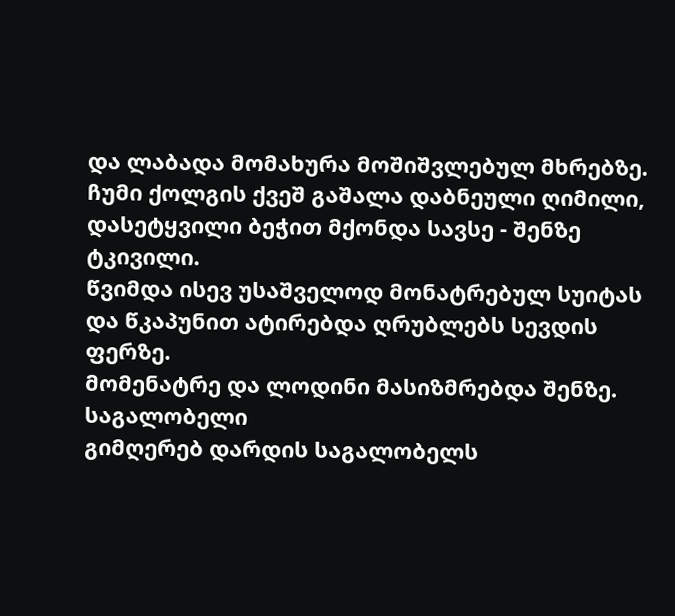და ლაბადა მომახურა მოშიშვლებულ მხრებზე.
ჩუმი ქოლგის ქვეშ გაშალა დაბნეული ღიმილი,
დასეტყვილი ბეჭით მქონდა სავსე - შენზე ტკივილი.
წვიმდა ისევ უსაშველოდ მონატრებულ სუიტას
და წკაპუნით ატირებდა ღრუბლებს სევდის ფერზე.
მომენატრე და ლოდინი მასიზმრებდა შენზე.
საგალობელი
გიმღერებ დარდის საგალობელს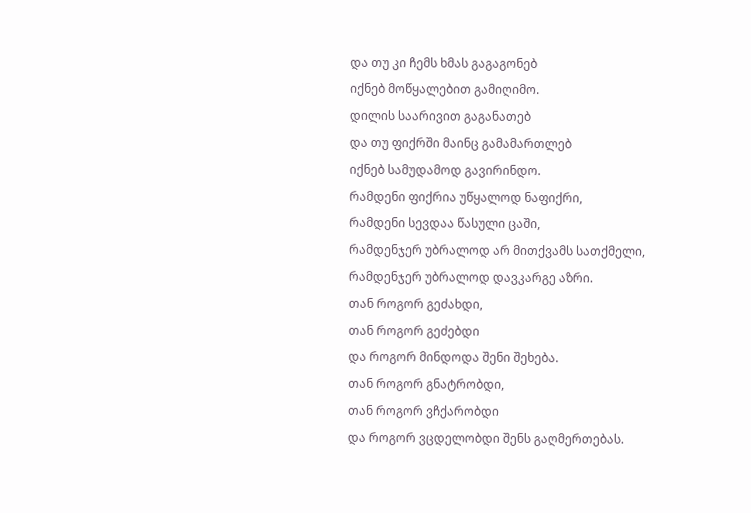და თუ კი ჩემს ხმას გაგაგონებ
იქნებ მოწყალებით გამიღიმო.
დილის საარივით გაგანათებ
და თუ ფიქრში მაინც გამამართლებ
იქნებ სამუდამოდ გავირინდო.
რამდენი ფიქრია უწყალოდ ნაფიქრი,
რამდენი სევდაა წასული ცაში,
რამდენჯერ უბრალოდ არ მითქვამს სათქმელი,
რამდენჯერ უბრალოდ დავკარგე აზრი.
თან როგორ გეძახდი,
თან როგორ გეძებდი
და როგორ მინდოდა შენი შეხება.
თან როგორ გნატრობდი,
თან როგორ ვჩქარობდი
და როგორ ვცდელობდი შენს გაღმერთებას.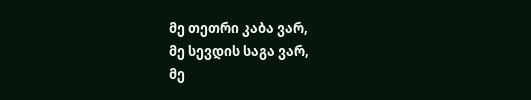მე თეთრი კაბა ვარ,
მე სევდის საგა ვარ,
მე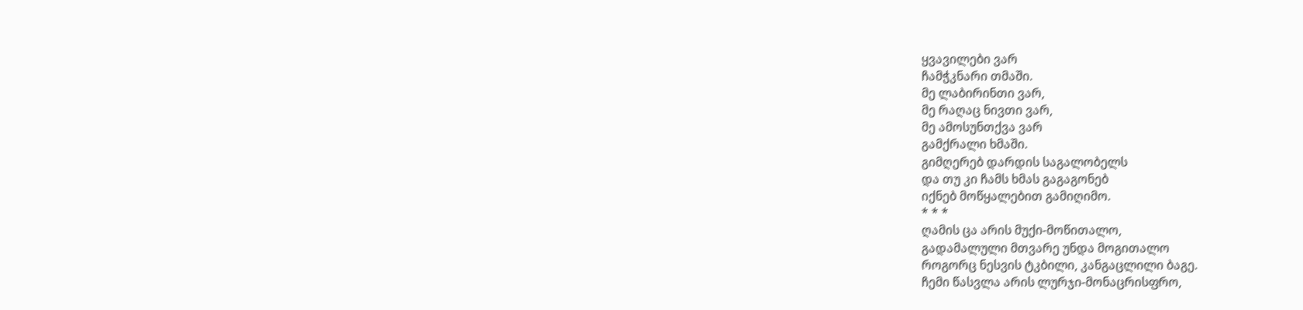ყვავილები ვარ
ჩამჭკნარი თმაში.
მე ლაბირინთი ვარ,
მე რაღაც ნივთი ვარ,
მე ამოსუნთქვა ვარ
გამქრალი ხმაში.
გიმღერებ დარდის საგალობელს
და თუ კი ჩამს ხმას გაგაგონებ
იქნებ მოწყალებით გამიღიმო.
* * *
ღამის ცა არის მუქი-მოწითალო,
გადამალული მთვარე უნდა მოგითალო
როგორც ნესვის ტკბილი, კანგაცლილი ბაგე.
ჩემი წასვლა არის ლურჯი-მონაცრისფრო,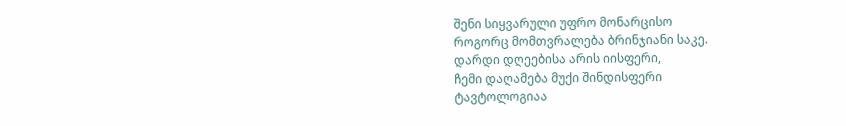შენი სიყვარული უფრო მონარცისო
როგორც მომთვრალება ბრინჯიანი საკე.
დარდი დღეებისა არის იისფერი,
ჩემი დაღამება მუქი შინდისფერი
ტავტოლოგიაა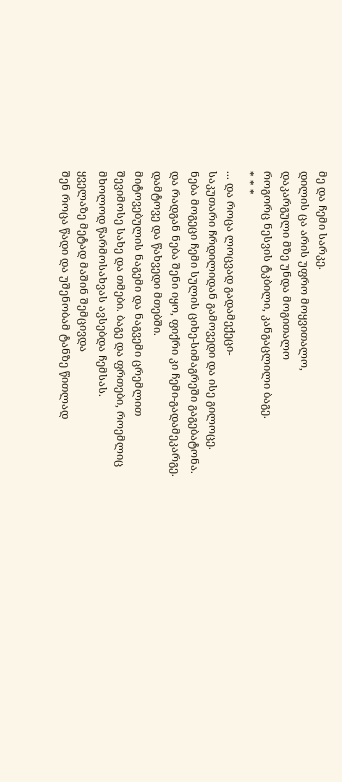მე და ჩემი სარკე.
დილის ცა არის უფრო მოყვითალო,
დაკარგული მზე უნდა მოგითალო
როგორც ნესვის ტკბილი, კანგაცლილი ბაგე.
* * *
... და როცა ლოცვად გადამექეცი-
საკუთარი ჩრდილიდან გამოვედი და ისე გილოცე.
ნება მოგეცი ჩემი სულის ციხე-სიმაგრეში გაგებატონა.
და რადგან ნება შენი იყო, ფიქრი კი ჩემი-გადამეკარგე.
დამტოვე და წახვედი მთებში.
მიტოვებულის ნაგემი და ნაგვემი ცრემლით
შევიმოსე სახე და თმები. ბაგე და ფრთები, როემლიც
მხოლოდ წარმოსახვას ავსებდა ჩემსას.
ყველაზე მეტად მაშინ შემცივდა
შენ როცა წადი და უშენობამ ტანზე წითლად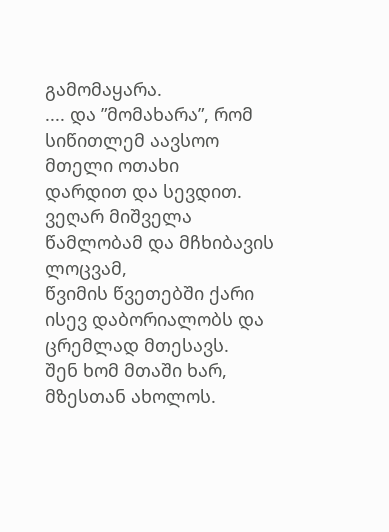გამომაყარა.
.... და ”მომახარა”, რომ სიწითლემ აავსოო მთელი ოთახი
დარდით და სევდით.
ვეღარ მიშველა წამლობამ და მჩხიბავის ლოცვამ,
წვიმის წვეთებში ქარი ისევ დაბორიალობს და ცრემლად მთესავს.
შენ ხომ მთაში ხარ, მზესთან ახოლოს.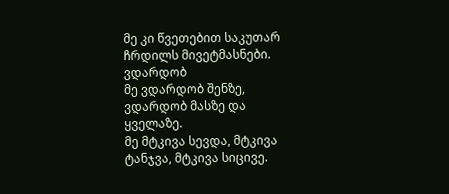მე კი წვეთებით საკუთარ ჩრდილს მივეტმასნები.
ვდარდობ
მე ვდარდობ შენზე, ვდარდობ მასზე და ყველაზე.
მე მტკივა სევდა, მტკივა ტანჯვა, მტკივა სიცივე.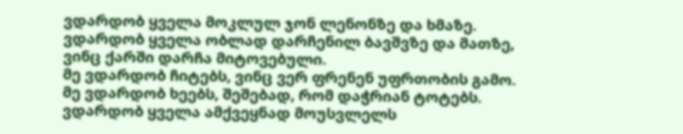ვდარდობ ყველა მოკლულ ჯონ ლენონზე და ხმაზე.
ვდარდობ ყველა ობლად დარჩენილ ბავშვზე და მათზე,
ვინც ქარში დარჩა მიტოვებული.
მე ვდარდობ ჩიტებს, ვინც ვერ ფრენენ უფრთობის გამო.
მე ვდარდობ ხეებს, შეშებად, რომ დაჭრიან ტოტებს.
ვდარდობ ყველა ამქვეყნად მოუსვლელს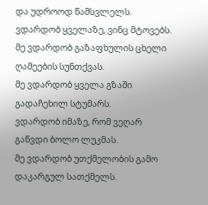და უდროოდ წამსვლელს.
ვდარდობ ყველაზე, ვინც მტოვებს.
მე ვდარდობ გაზაფხულის ცხელი ღამეების სუნთქვას.
მე ვდარდობ ყველა გზაში გადაჩეხილ სტუმარს.
ვდარდობ იმაზე, რომ ვეღარ გაწვდი ბოლო ლუკმას.
მე ვდარდობ უთქმელობის გამო დაკარგულ სათქმელს.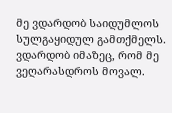მე ვდარდობ საიდუმლოს სულგაყიდულ გამთქმელს.
ვდარდობ იმაზეც, რომ მე ვეღარასდროს მოვალ.